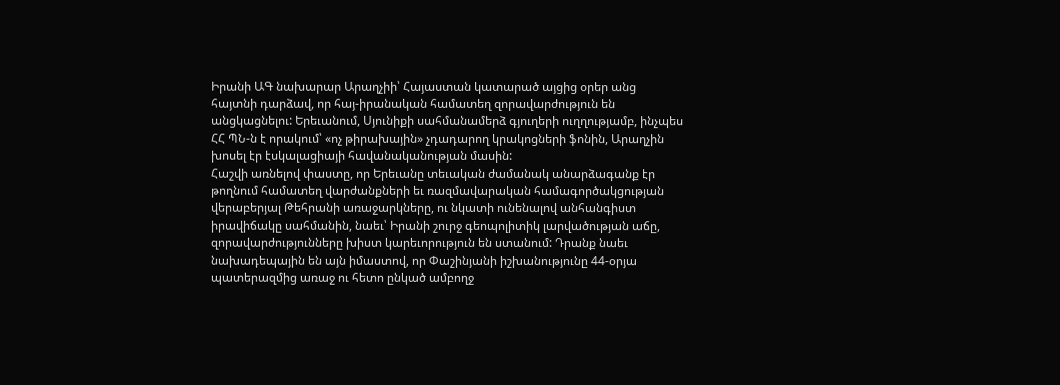Իրանի ԱԳ նախարար Արաղչիի՝ Հայաստան կատարած այցից օրեր անց հայտնի դարձավ, որ հայ-իրանական համատեղ զորավարժություն են անցկացնելու: Երեւանում, Սյունիքի սահմանամերձ գյուղերի ուղղությամբ, ինչպես ՀՀ ՊՆ-ն է որակում՝ «ոչ թիրախային» չդադարող կրակոցների ֆոնին, Արաղչին խոսել էր էսկալացիայի հավանականության մասին:
Հաշվի առնելով փաստը, որ Երեւանը տեւական ժամանակ անարձագանք էր թողնում համատեղ վարժանքների եւ ռազմավարական համագործակցության վերաբերյալ Թեհրանի առաջարկները, ու նկատի ունենալով անհանգիստ իրավիճակը սահմանին, նաեւ՝ Իրանի շուրջ գեոպոլիտիկ լարվածության աճը, զորավարժությունները խիստ կարեւորություն են ստանում: Դրանք նաեւ նախադեպային են այն իմաստով, որ Փաշինյանի իշխանությունը 44-օրյա պատերազմից առաջ ու հետո ընկած ամբողջ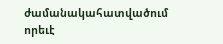ժամանակահատվածում որեւէ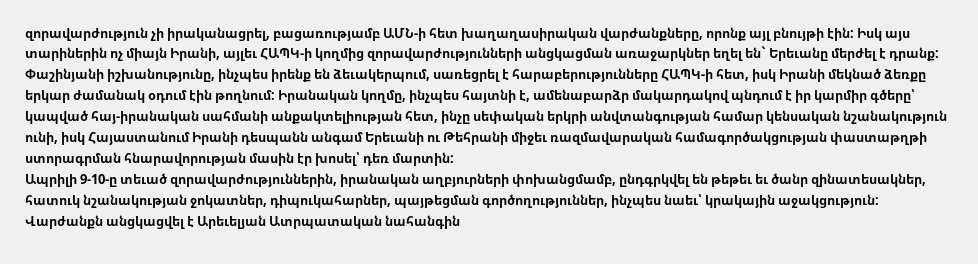զորավարժություն չի իրականացրել, բացառությամբ ԱՄՆ-ի հետ խաղաղասիրական վարժանքները, որոնք այլ բնույթի էին: Իսկ այս տարիներին ոչ միայն Իրանի, այլեւ ՀԱՊԿ-ի կողմից զորավարժությունների անցկացման առաջարկներ եղել են` Երեւանը մերժել է դրանք:
Փաշինյանի իշխանությունը, ինչպես իրենք են ձեւակերպում, սառեցրել է հարաբերությունները ՀԱՊԿ-ի հետ, իսկ Իրանի մեկնած ձեռքը երկար ժամանակ օդում էին թողնում: Իրանական կողմը, ինչպես հայտնի է, ամենաբարձր մակարդակով պնդում է իր կարմիր գծերը՝ կապված հայ-իրանական սահմանի անքակտելիության հետ, ինչը սեփական երկրի անվտանգության համար կենսական նշանակություն ունի, իսկ Հայաստանում Իրանի դեսպանն անգամ Երեւանի ու Թեհրանի միջեւ ռազմավարական համագործակցության փաստաթղթի ստորագրման հնարավորության մասին էր խոսել՝ դեռ մարտին:
Ապրիլի 9-10-ը տեւած զորավարժություններին, իրանական աղբյուրների փոխանցմամբ, ընդգրկվել են թեթեւ եւ ծանր զինատեսակներ, հատուկ նշանակության ջոկատներ, դիպուկահարներ, պայթեցման գործողություններ, ինչպես նաեւ՝ կրակային աջակցություն:
Վարժանքն անցկացվել է Արեւելյան Ատրպատական նահանգին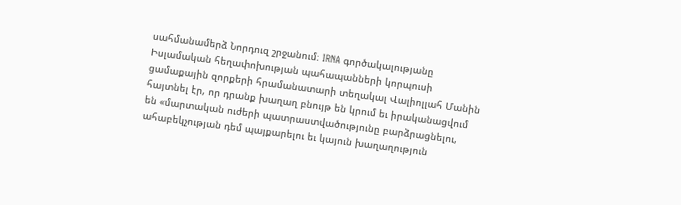սահմանամերձ Նորդուզ շրջանում։ IRNA գործակալությանը Իսլամական հեղափոխության պահապանների կորպուսի ցամաքային զորքերի հրամանատարի տեղակալ Վալիոլլահ Մանին հայտնել էր, որ դրանք խաղաղ բնույթ են կրում եւ իրականացվում են «մարտական ուժերի պատրաստվածությունը բարձրացնելու, ահաբեկչության դեմ պայքարելու եւ կայուն խաղաղություն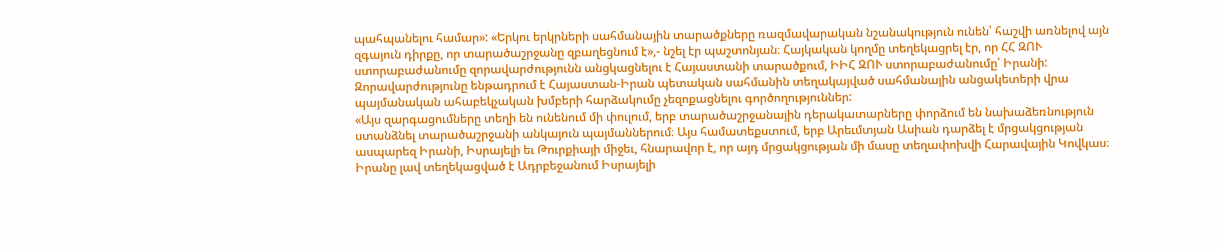պահպանելու համար»: «Երկու երկրների սահմանային տարածքները ռազմավարական նշանակություն ունեն՝ հաշվի առնելով այն զգայուն դիրքը, որ տարածաշրջանը զբաղեցնում է»,- նշել էր պաշտոնյան։ Հայկական կողմը տեղեկացրել էր, որ ՀՀ ԶՈՒ ստորաբաժանումը զորավարժությունն անցկացնելու է Հայաստանի տարածքում, ԻԻՀ ԶՈՒ ստորաբաժանումը՝ Իրանի: Զորավարժությունը ենթադրում է Հայաստան-Իրան պետական սահմանին տեղակայված սահմանային անցակետերի վրա պայմանական ահաբեկչական խմբերի հարձակումը չեզոքացնելու գործողություններ:
«Այս զարգացումները տեղի են ունենում մի փուլում, երբ տարածաշրջանային դերակատարները փորձում են նախաձեռնություն ստանձնել տարածաշրջանի անկայուն պայմաններում։ Այս համատեքստում, երբ Արեւմտյան Ասիան դարձել է մրցակցության ասպարեզ Իրանի, Իսրայելի եւ Թուրքիայի միջեւ, հնարավոր է, որ այդ մրցակցության մի մասը տեղափոխվի Հարավային Կովկաս։ Իրանը լավ տեղեկացված է Ադրբեջանում Իսրայելի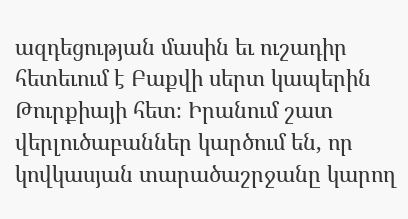ազդեցության մասին եւ ուշադիր հետեւում է Բաքվի սերտ կապերին Թուրքիայի հետ։ Իրանում շատ վերլուծաբաններ կարծում են, որ կովկասյան տարածաշրջանը կարող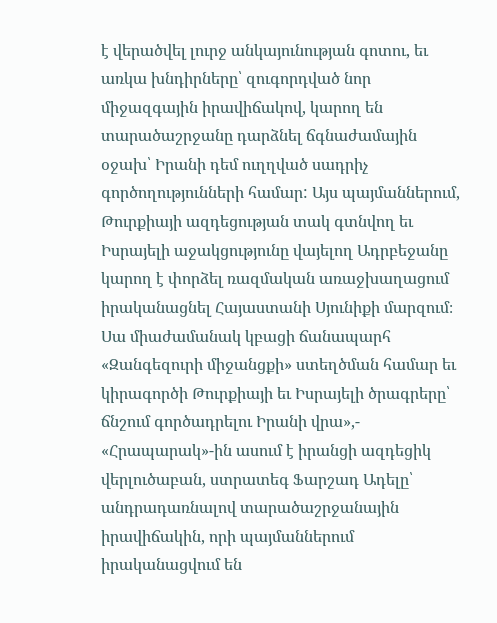է վերածվել լուրջ անկայունության գոտու, եւ առկա խնդիրները՝ զուգորդված նոր միջազգային իրավիճակով, կարող են տարածաշրջանը դարձնել ճգնաժամային օջախ՝ Իրանի դեմ ուղղված սադրիչ գործողությունների համար: Այս պայմաններում, Թուրքիայի ազդեցության տակ գտնվող եւ Իսրայելի աջակցությունը վայելող Ադրբեջանը կարող է փորձել ռազմական առաջխաղացում իրականացնել Հայաստանի Սյունիքի մարզում։ Սա միաժամանակ կբացի ճանապարհ «Զանգեզուրի միջանցքի» ստեղծման համար եւ կիրագործի Թուրքիայի եւ Իսրայելի ծրագրերը՝ ճնշում գործադրելու Իրանի վրա»,- «Հրապարակ»-ին ասում է իրանցի ազդեցիկ վերլուծաբան, ստրատեգ Ֆարշադ Ադելը՝ անդրադառնալով տարածաշրջանային իրավիճակին, որի պայմաններում իրականացվում են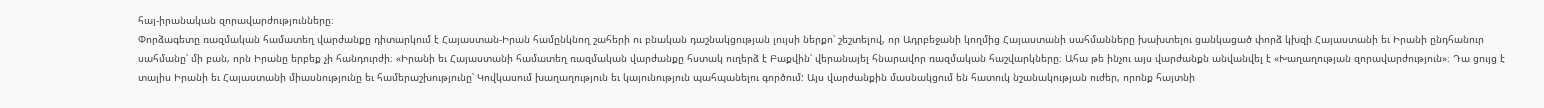հայ-իրանական զորավարժությունները։
Փորձագետը ռազմական համատեղ վարժանքը դիտարկում է Հայաստան-Իրան համընկնող շահերի ու բնական դաշնակցության լույսի ներքո՝ շեշտելով, որ Ադրբեջանի կողմից Հայաստանի սահմանները խախտելու ցանկացած փորձ կխզի Հայաստանի եւ Իրանի ընդհանուր սահմանը՝ մի բան, որն Իրանը երբեք չի հանդուրժի։ «Իրանի եւ Հայաստանի համատեղ ռազմական վարժանքը հստակ ուղերձ է Բաքվին՝ վերանայել հնարավոր ռազմական հաշվարկները։ Ահա թե ինչու այս վարժանքն անվանվել է «Խաղաղության զորավարժություն»։ Դա ցույց է տալիս Իրանի եւ Հայաստանի միասնությունը եւ համերաշխությունը՝ Կովկասում խաղաղություն եւ կայունություն պահպանելու գործում: Այս վարժանքին մասնակցում են հատուկ նշանակության ուժեր, որոնք հայտնի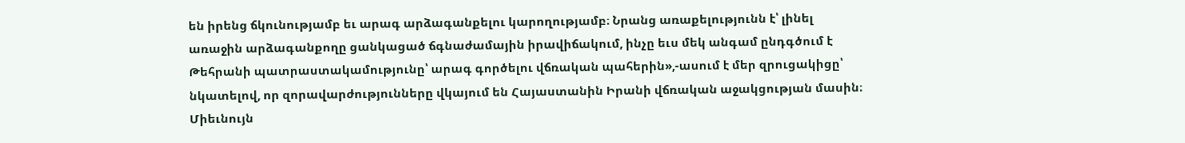են իրենց ճկունությամբ եւ արագ արձագանքելու կարողությամբ։ Նրանց առաքելությունն է՝ լինել առաջին արձագանքողը ցանկացած ճգնաժամային իրավիճակում, ինչը եւս մեկ անգամ ընդգծում է Թեհրանի պատրաստակամությունը՝ արագ գործելու վճռական պահերին»,-ասում է մեր զրուցակիցը՝ նկատելով, որ զորավարժությունները վկայում են Հայաստանին Իրանի վճռական աջակցության մասին։
Միեւնույն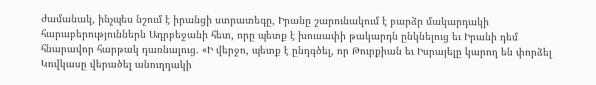ժամանակ, ինչպես նշում է իրանցի ստրատեգը, Իրանը շարունակում է բարձր մակարդակի հարաբերություններն Ադրբեջանի հետ, որը պետք է խուսափի թակարդն ընկնելուց եւ Իրանի դեմ հնարավոր հարթակ դառնալուց. «Ի վերջո, պետք է ընդգծել, որ Թուրքիան եւ Իսրայելը կարող են փորձել Կովկասը վերածել անուղղակի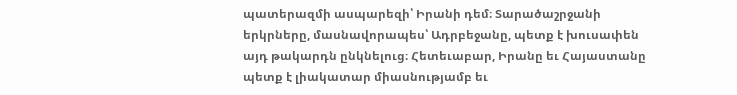պատերազմի ասպարեզի՝ Իրանի դեմ։ Տարածաշրջանի երկրները, մասնավորապես՝ Ադրբեջանը, պետք է խուսափեն այդ թակարդն ընկնելուց։ Հետեւաբար, Իրանը եւ Հայաստանը պետք է լիակատար միասնությամբ եւ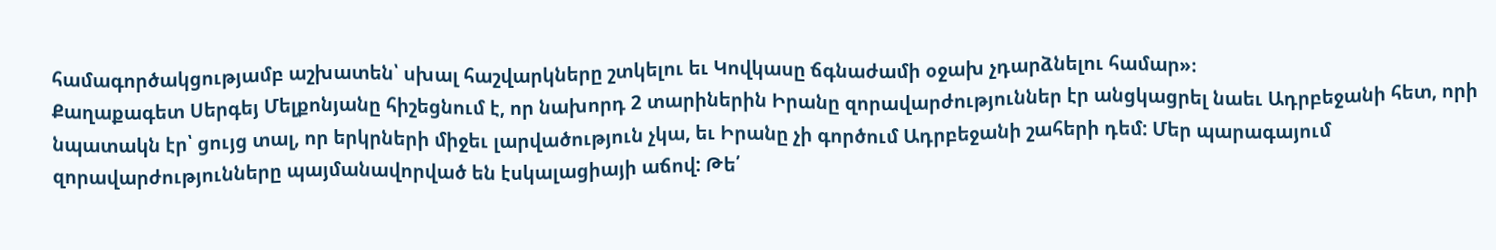համագործակցությամբ աշխատեն՝ սխալ հաշվարկները շտկելու եւ Կովկասը ճգնաժամի օջախ չդարձնելու համար»։
Քաղաքագետ Սերգեյ Մելքոնյանը հիշեցնում է, որ նախորդ 2 տարիներին Իրանը զորավարժություններ էր անցկացրել նաեւ Ադրբեջանի հետ, որի նպատակն էր՝ ցույց տալ, որ երկրների միջեւ լարվածություն չկա, եւ Իրանը չի գործում Ադրբեջանի շահերի դեմ: Մեր պարագայում զորավարժությունները պայմանավորված են էսկալացիայի աճով: Թե՛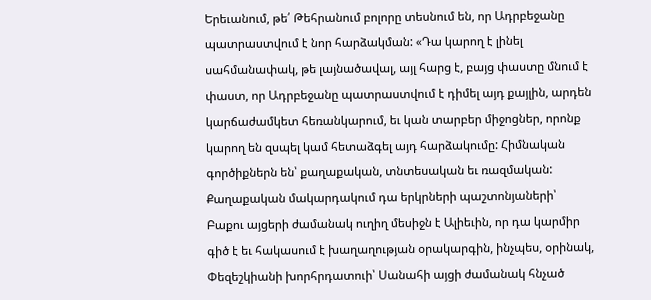Երեւանում, թե՛ Թեհրանում բոլորը տեսնում են, որ Ադրբեջանը պատրաստվում է նոր հարձակման: «Դա կարող է լինել սահմանափակ, թե լայնածավալ, այլ հարց է, բայց փաստը մնում է փաստ, որ Ադրբեջանը պատրաստվում է դիմել այդ քայլին, արդեն կարճաժամկետ հեռանկարում, եւ կան տարբեր միջոցներ, որոնք կարող են զսպել կամ հետաձգել այդ հարձակումը: Հիմնական գործիքներն են՝ քաղաքական, տնտեսական եւ ռազմական: Քաղաքական մակարդակում դա երկրների պաշտոնյաների՝ Բաքու այցերի ժամանակ ուղիղ մեսիջն է Ալիեւին, որ դա կարմիր գիծ է եւ հակասում է խաղաղության օրակարգին, ինչպես, օրինակ, Փեզեշկիանի խորհրդատուի՝ Սանահի այցի ժամանակ հնչած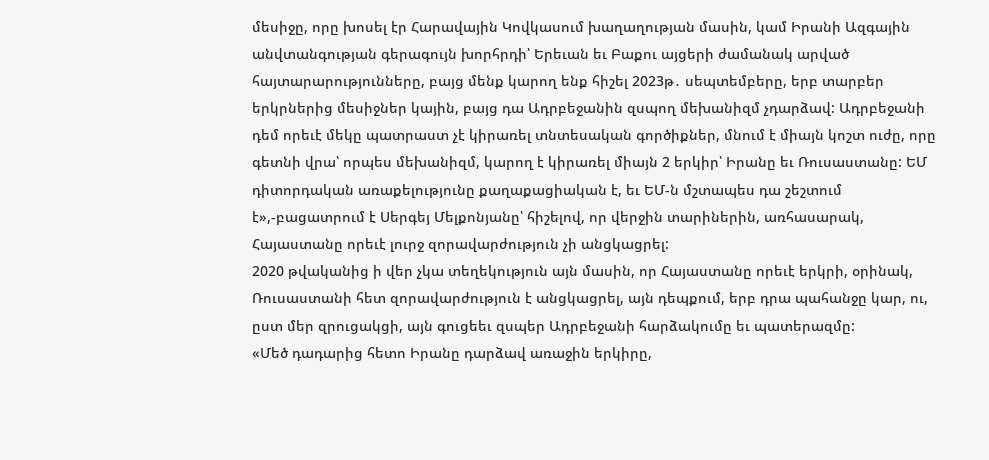մեսիջը, որը խոսել էր Հարավային Կովկասում խաղաղության մասին, կամ Իրանի Ազգային անվտանգության գերագույն խորհրդի՝ Երեւան եւ Բաքու այցերի ժամանակ արված հայտարարությունները, բայց մենք կարող ենք հիշել 2023թ․ սեպտեմբերը, երբ տարբեր երկրներից մեսիջներ կային, բայց դա Ադրբեջանին զսպող մեխանիզմ չդարձավ: Ադրբեջանի դեմ որեւէ մեկը պատրաստ չէ կիրառել տնտեսական գործիքներ, մնում է միայն կոշտ ուժը, որը գետնի վրա՝ որպես մեխանիզմ, կարող է կիրառել միայն 2 երկիր՝ Իրանը եւ Ռուսաստանը: ԵՄ դիտորդական առաքելությունը քաղաքացիական է, եւ ԵՄ-ն մշտապես դա շեշտում է»,-բացատրում է Սերգեյ Մելքոնյանը՝ հիշելով, որ վերջին տարիներին, առհասարակ, Հայաստանը որեւէ լուրջ զորավարժություն չի անցկացրել:
2020 թվականից ի վեր չկա տեղեկություն այն մասին, որ Հայաստանը որեւէ երկրի, օրինակ, Ռուսաստանի հետ զորավարժություն է անցկացրել, այն դեպքում, երբ դրա պահանջը կար, ու, ըստ մեր զրուցակցի, այն գուցեեւ զսպեր Ադրբեջանի հարձակումը եւ պատերազմը:
«Մեծ դադարից հետո Իրանը դարձավ առաջին երկիրը,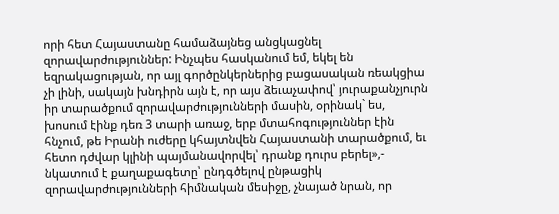որի հետ Հայաստանը համաձայնեց անցկացնել զորավարժություններ: Ինչպես հասկանում եմ, եկել են եզրակացության, որ այլ գործընկերներից բացասական ռեակցիա չի լինի, սակայն խնդիրն այն է, որ այս ձեւաչափով՝ յուրաքանչյուրն իր տարածքում զորավարժությունների մասին, օրինակ` ես, խոսում էինք դեռ 3 տարի առաջ, երբ մտահոգություններ էին հնչում, թե Իրանի ուժերը կհայտնվեն Հայաստանի տարածքում, եւ հետո դժվար կլինի պայմանավորվել՝ դրանք դուրս բերել»,- նկատում է քաղաքագետը՝ ընդգծելով ընթացիկ զորավարժությունների հիմնական մեսիջը, չնայած նրան, որ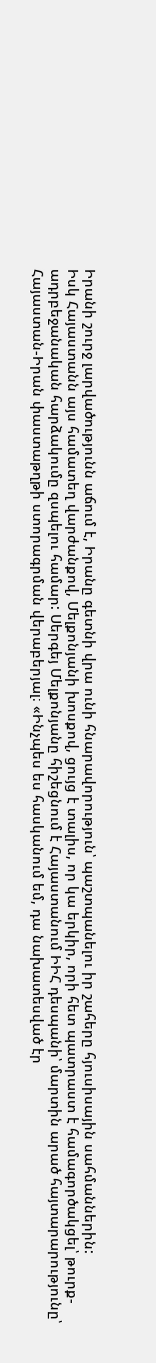Իրանի շուրջ լարվածությունն աճում է, Իրանը գետնի վրա ունի հնարավորություն՝ պաշտպանելու իր շահերը հյուսիսային սահմաններին:
Իսկ Հայաստանն այս համատեղ վարժանքով, Մելքոնյանի խոսքով, ցույց է տալիս, որ կա երկիր, որի հետ պատրաստ է համագործակցել՝ թուրք-ադրբեջանական հարձակումը զսպելու համար: Սերգեյ Մելքոնյանը հիշեցնում է Հայաստանում ԻԻՀ դեսպանի՝ մարտին արած հայտարարությունը՝ Հայաստան-Իրան փաստաթղթի ստորագրման վերաբերյալ։ «Ինչպես ես հասկանում եմ, դա նախատեսված էր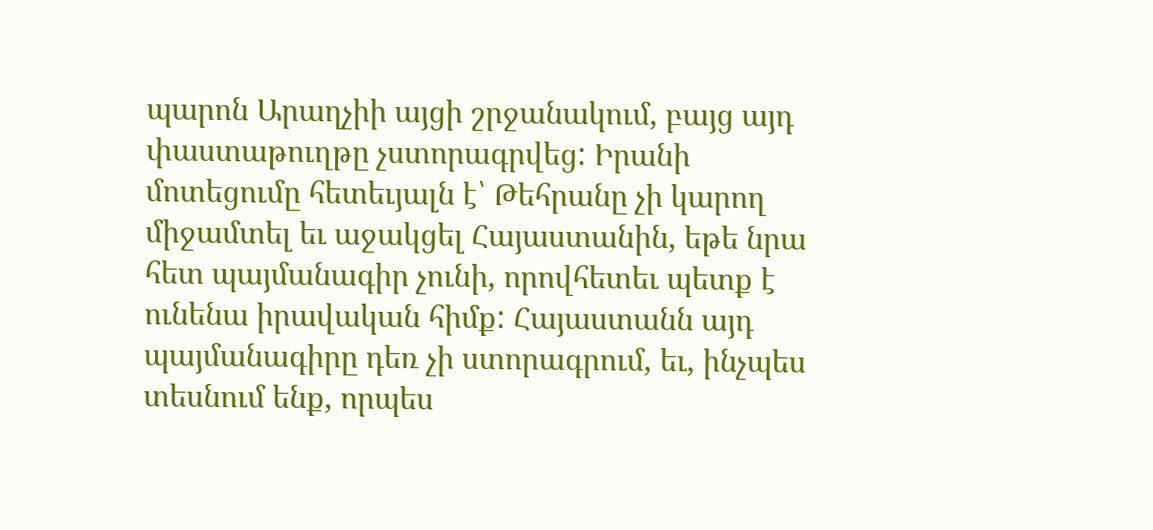պարոն Արաղչիի այցի շրջանակում, բայց այդ փաստաթուղթը չստորագրվեց: Իրանի մոտեցումը հետեւյալն է՝ Թեհրանը չի կարող միջամտել եւ աջակցել Հայաստանին, եթե նրա հետ պայմանագիր չունի, որովհետեւ պետք է ունենա իրավական հիմք: Հայաստանն այդ պայմանագիրը դեռ չի ստորագրում, եւ, ինչպես տեսնում ենք, որպես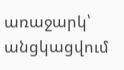առաջարկ՝ անցկացվում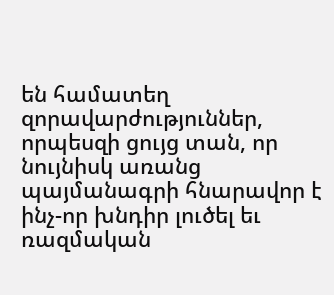են համատեղ զորավարժություններ, որպեսզի ցույց տան, որ նույնիսկ առանց պայմանագրի հնարավոր է ինչ-որ խնդիր լուծել եւ ռազմական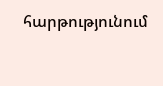հարթությունում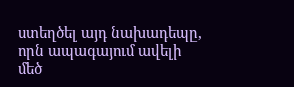ստեղծել այդ նախադեպը, որն ապագայում ավելի մեծ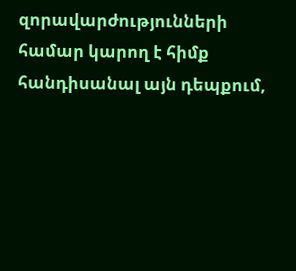զորավարժությունների համար կարող է հիմք հանդիսանալ այն դեպքում,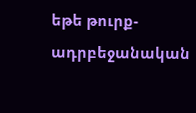եթե թուրք-ադրբեջանական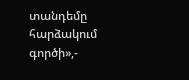տանդեմը հարձակում գործի»,-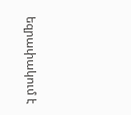եզրափակում է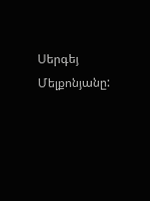Սերգեյ Մելքոնյանը: